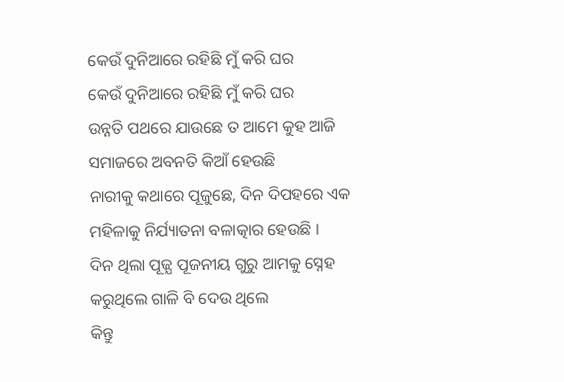କେଉଁ ଦୁନିଆରେ ରହିଛି ମୁଁ କରି ଘର
କେଉଁ ଦୁନିଆରେ ରହିଛି ମୁଁ କରି ଘର
ଉନ୍ନତି ପଥରେ ଯାଉଛେ ତ ଆମେ କୁହ ଆଜି
ସମାଜରେ ଅବନତି କିଆଁ ହେଉଛି
ନାରୀକୁ କଥାରେ ପୂଜୁଛେ, ଦିନ ଦିପହରେ ଏକ
ମହିଳାକୁ ନିର୍ଯ୍ୟାତନା ବଳାତ୍କାର ହେଉଛି ।
ଦିନ ଥିଲା ପୂଜ୍ଯ ପୂଜନୀୟ ଗୁରୁ ଆମକୁ ସ୍ନେହ
କରୁଥିଲେ ଗାଳି ବି ଦେଉ ଥିଲେ
କିନ୍ତୁ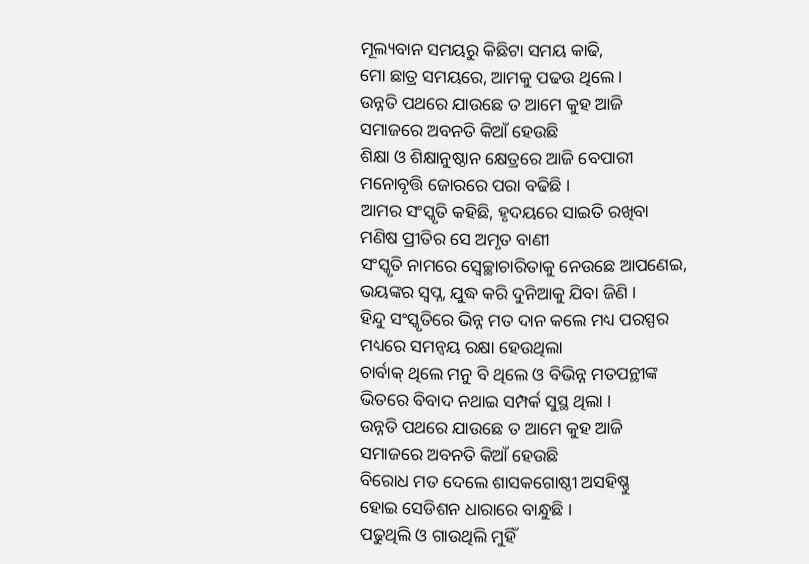ମୂଲ୍ୟବାନ ସମୟରୁ କିଛିଟା ସମୟ କାଢି,
ମୋ ଛାତ୍ର ସମୟରେ, ଆମକୁ ପଢଉ ଥିଲେ ।
ଉନ୍ନତି ପଥରେ ଯାଉଛେ ତ ଆମେ କୁହ ଆଜି
ସମାଜରେ ଅବନତି କିଆଁ ହେଉଛି
ଶିକ୍ଷା ଓ ଶିକ୍ଷାନୁଷ୍ଠାନ କ୍ଷେତ୍ରରେ ଆଜି ବେପାରୀ
ମନୋବୃତ୍ତି ଜୋରରେ ପରା ବଢିଛି ।
ଆମର ସଂସ୍କୃତି କହିଛି, ହୃଦୟରେ ସାଇତି ରଖିବା
ମଣିଷ ପ୍ରୀତିର ସେ ଅମୃତ ବାଣୀ
ସଂସ୍କୃତି ନାମରେ ସ୍ଵେଚ୍ଛାଚାରିତାକୁ ନେଉଛେ ଆପଣେଇ,
ଭୟଙ୍କର ସ୍ୱପ୍ନ, ଯୁଦ୍ଧ କରି ଦୁନିଆକୁ ଯିବା ଜିଣି ।
ହିନ୍ଦୁ ସଂସ୍କୃତିରେ ଭିନ୍ନ ମତ ଦାନ କଲେ ମଧ୍ୟ ପରସ୍ପର
ମଧ୍ୟରେ ସମନ୍ୱୟ ରକ୍ଷା ହେଉଥିଲା
ଚାର୍ବାକ୍ ଥିଲେ ମନୁ ବି ଥିଲେ ଓ ବିଭିନ୍ନ ମତପନ୍ଥୀଙ୍କ
ଭିତରେ ବିବାଦ ନଥାଇ ସମ୍ପର୍କ ସୁସ୍ଥ ଥିଲା ।
ଉନ୍ନତି ପଥରେ ଯାଉଛେ ତ ଆମେ କୁହ ଆଜି
ସମାଜରେ ଅବନତି କିଆଁ ହେଉଛି
ବିରୋଧ ମତ ଦେଲେ ଶାସକଗୋଷ୍ଠୀ ଅସହିଷ୍ଣୁ
ହୋଇ ସେଡିଶନ ଧାରାରେ ବାନ୍ଧୁଛି ।
ପଢୁଥିଲି ଓ ଗାଉଥିଲି ମୁହିଁ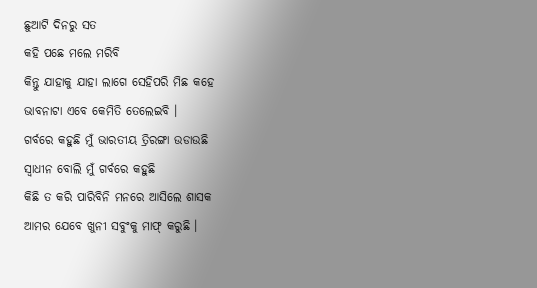ଛୁଆଟି ଦିନରୁ ସତ
କହି ପଛେ ମଲେ ମରିବି
କିନ୍ତୁ ଯାହାକୁ ଯାହା ଲାଗେ ସେହିପରି ମିଛ କହେ
ଭାବନାଟା ଏବେ କେମିତି ତେଲେଇବି ।
ଗର୍ବରେ କହୁଛି ମୁଁ ଭାରତୀୟ ତ୍ରିରଙ୍ଗା ଉଡାଉଛି
ସ୍ୱାଧୀନ ବୋଲି ମୁଁ ଗର୍ବରେ କହୁଛି
କିଛି ତ କରି ପାରିବିନି ମନରେ ଆସିଲେ ଶାସକ
ଆମର ଯେବେ ଖୁନୀ ସବୁଂକୁ ମାଫ୍ କରୁଛି ।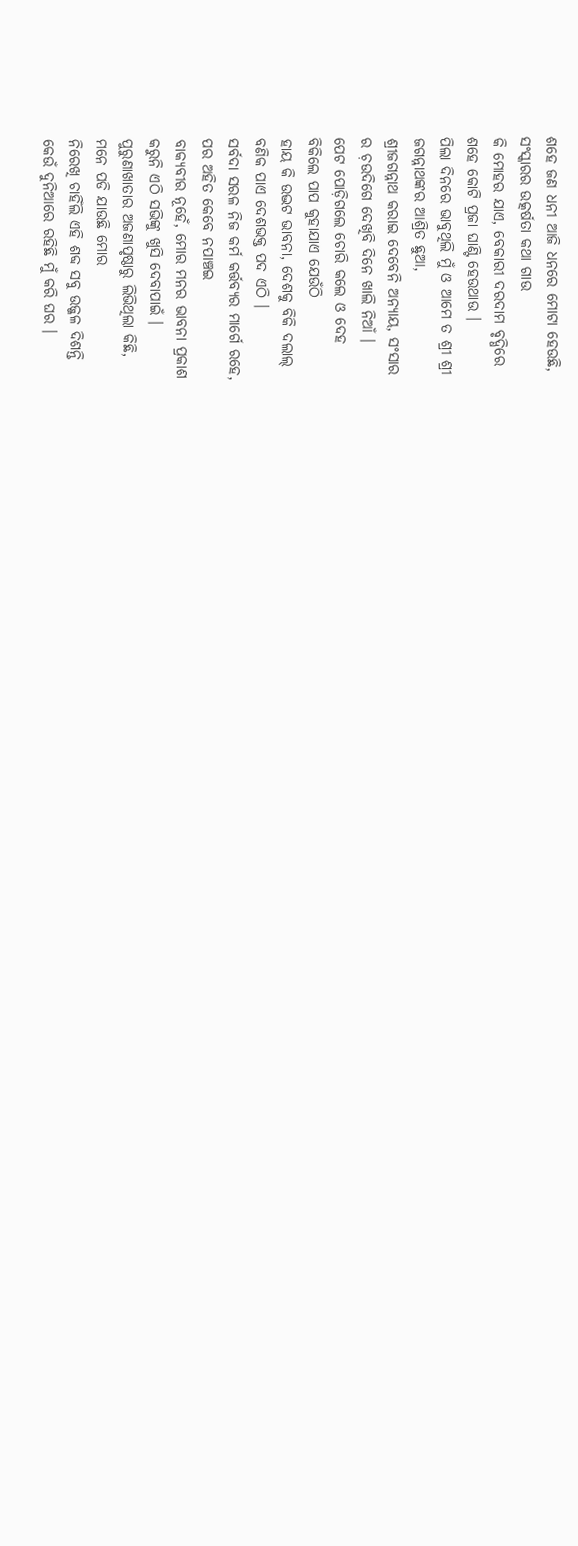ଶହେ ଜଣ ଧନୀ ଆଜି ଧନରେ ମୋଟା ହେଉଛି,
ସଂସ୍କାରର ଉତ୍କର୍ଷତା କଥା ଗାଉ
କି ମୋହର ଯାଏ, ବେକାରୀ ଦରଦାମ ବୃଦ୍ଧିରେ
ଶହେ କୋଟି ପ୍ରଜା ଘାଣ୍ଟି ହେଉଥାଉ ।
ପିଲା ଦିନରେ ଭାବୁଥିଲି ମୁଁ ଓ ଆମେ ତ ଶ୍ରୀ ଶ୍ରୀ
ଜଗନ୍ନାଥଙ୍କର ଆଶ୍ରିତ ଛୁଆ,
ଶ୍ରୀଜଗନ୍ନାଥ କରାଇ ଦେବେନି ଅନ୍ୟାୟ, ସଂସାର
ର ଚ଼ଉଦିଗେ ଦେଖିବି ଦିନେ ଖାଲି ନିଆଁ ।
ପେଟ ପୋଡ଼ିଗଲେ ଚୋରି କଲେ ଓ ଦେହ
ବିକିଲେ ପାପ କୁହାଯାଏ ଯେଉଁଠି
ହାୟ କି ଉଦ୍ଭଟ ଭାବନା, ଦେଶକୁ ବିକି ଦଲାଲ୍
ବଣିକ ପାଏ ଦେଶଭକ୍ତ ପଦ ଏଠି ।
ସର୍ବଦା ସରଳ ନିଜ କର୍ମ କର୍ତ୍ତବ୍ୟର ମାର୍ଗେ ରହେ,
ପର ଅହିତ କେବେ ନପାଞ୍ଚଇ
ବାକ୍ୟବୀର ନୂହେଁ, ମୋର ମନର ଭାବନା ପ୍ରକାଶ
କରୁନି ଏଠି ସଭିଙ୍କୁ ଖୁସି ଦେବାପାଇଁ ।
ପୁରୁଣାଖାତାର ଅଜଣାପୃଷ୍ଠାରୁ ଲିଭିଥିଲା କିଛି,
ମନେ ପଡି ଯାଉଛି ମୋର
ନିରେଖି ଚାହିଁଲି ଏହି ଶବ୍ଦ ସବୁ ଉଜ୍ଜଳ ଦିଶନ୍ତି
କେଉଁ ଦୁନିଆରେ ରହିଛି ମୁଁ କରି ଘର ।